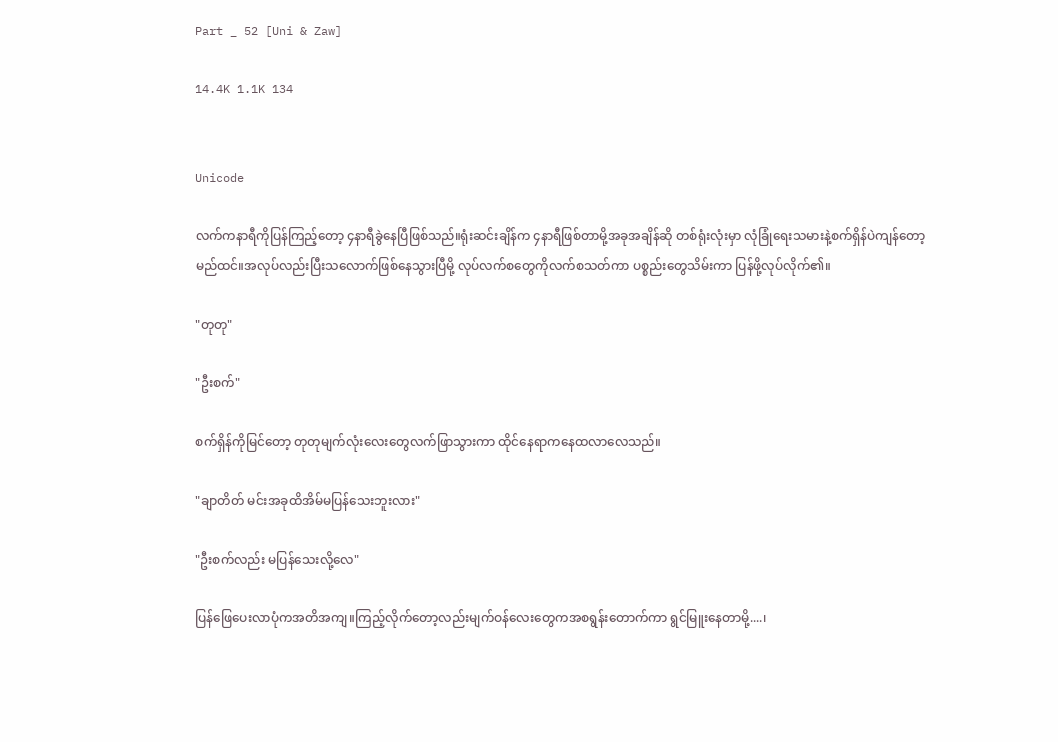Part _ 52 [Uni & Zaw]

14.4K 1.1K 134


Unicode

လက်ကနာရီကိုပြန်ကြည့်တော့ ၄နာရီခွဲနေပြီဖြစ်သည်။ရုံးဆင်းချိန်က ၄နာရီဖြစ်တာမို့အခုအချိန်ဆို တစ်ရုံးလုံးမှာ လုံခြုံရေးသမားနဲ့စက်ရှိန်ပဲကျန်‌တော့မည်ထင်။အလုပ်လည်းပြီးသလောက်ဖြစ်နေသွားပြီမို့ လုပ်လက်စတွေကိုလက်စသတ်ကာ ပစ္စည်းတွေသိမ်းကာ ပြန်ဖို့လုပ်လိုက်၏။

"တုတု"

"ဦးစက်"

စက်ရှိန်ကိုမြင်တော့ တုတုမျက်လုံးလေးတွေလက်ဖြာသွားကာ ထိုင်နေရာကနေထလာလေသည်။

"ချာတိတ် မင်းအခုထိအိမ်မပြန်သေးဘူးလား"

"ဦးစက်လည်း မပြန်သေးလို့လေ"

ပြန်ဖြေပေးလာပုံကအတိအကျ။ကြည့်လိုက်တော့လည်းမျက်ဝန်လေးတွေကအစရွန်းတောက်ကာ ရွင်မြူးနေတာမို့....၊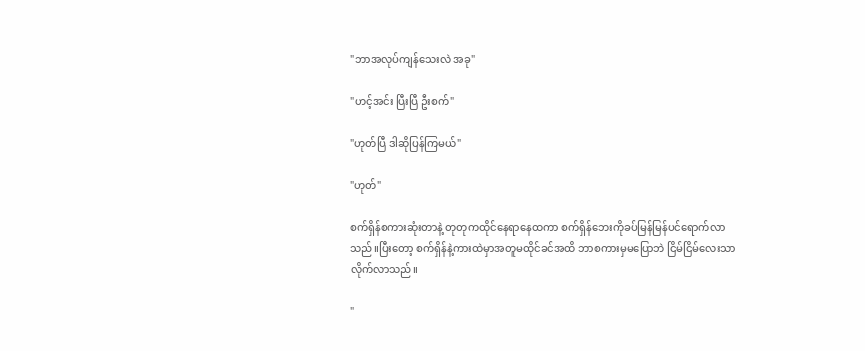"ဘာအလုပ်ကျန်သေးလဲ အခု"

"ဟင့်အင်း ပြီးပြီ ဦးစက်"

"ဟုတ်ပြီ ဒါဆိုပြန်ကြမယ်"

"ဟုတ်"

စက်ရှိန်စကားဆုံးတာနဲ့ တုတုကထိုင်နေရာနေထကာ စက်ရှိန်ဘေးကိုခပ်မြန်မြန်ပင်ရောက်လာသည်။ပြီးတော့ စက်ရှိန်နဲ့ကားထဲမှာအတူမထိုင်ခင်အထိ ဘာစကားမှမပြောဘဲ ငြိမ်ငြိမ်လေးသာလိုက်လာသည်။

"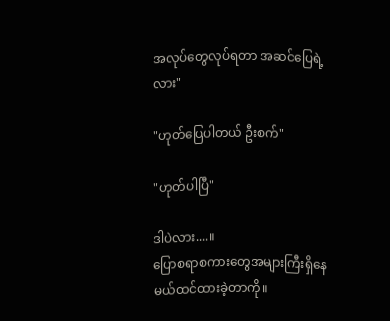အလုပ်တွေလုပ်ရတာ အဆင်ပြေရဲ့လား"

"ဟုတ်ပြေပါတယ် ဦးစက်"

"ဟုတ်ပါပြီ"

ဒါပဲလား....။
ပြောစရာစကားတွေအများကြီးရှိနေမယ်ထင်ထားခဲ့တာကို။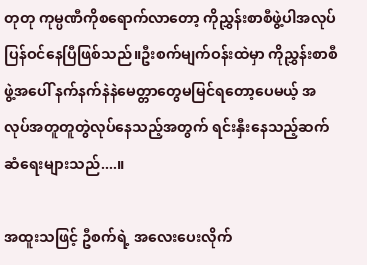တုတု ကုမ္ပဏီကိုစရောက်လာတော့ ကိုညွှန်းစာစီဖွဲ့ပါအလုပ်ပြန်ဝင်နေပြီဖြစ်သည်။ဦးစက်မျက်ဝန်းထဲမှာ ကိုညွှန်းစာစီဖွဲ့အပေါ် နက်နက်နဲနဲမေတ္တာတွေမမြင်ရတော့ပေမယ့် အလုပ်အတူတူတွဲလုပ်နေသည့်အတွက် ရင်းနှီးနေသည့်ဆက်ဆံရေးများသည်....။

အထူးသဖြင့် ဦစက်ရဲ့ အလေးပေးလိုက်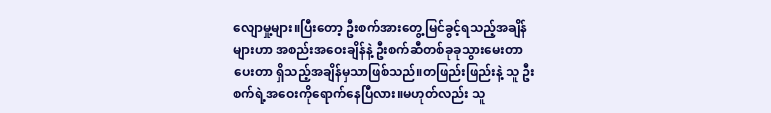လျောမှု့များ။ပြီးတော့ ဦးစက်အားတွေ့မြင်ခွင့်ရသည့်အချိန်များဟာ အစည်းအဝေးချိန်နဲ့ ဦးစက်ဆီတစ်ခုခုသွားမေးတာ ပေးတာ ရှိသည့်အချိန်မှသာဖြစ်သည်။တဖြည်းဖြည်းနဲ့ သူ ဦးစက်ရဲ့အဝေးကိုရောက်နေပြီလား။မဟုတ်လည်း သူ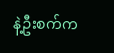နဲ့ဦးစက်က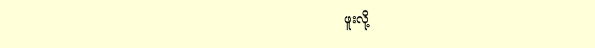ဖူးလို့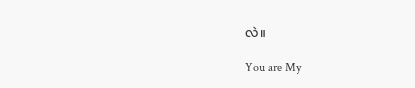လဲ။

You are My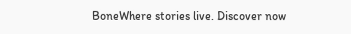BoneWhere stories live. Discover now